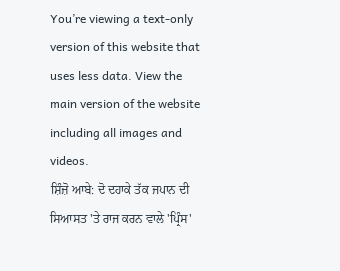You’re viewing a text-only version of this website that uses less data. View the main version of the website including all images and videos.
ਸ਼ਿੰਜ਼ੋ ਆਬੇ: ਦੋ ਦਹਾਕੇ ਤੱਕ ਜਪਾਨ ਦੀ ਸਿਆਸਤ 'ਤੇ ਰਾਜ ਕਰਨ ਵਾਲੇ 'ਪ੍ਰਿੰਸ'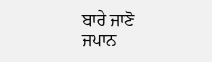ਬਾਰੇ ਜਾਣੋ
ਜਪਾਨ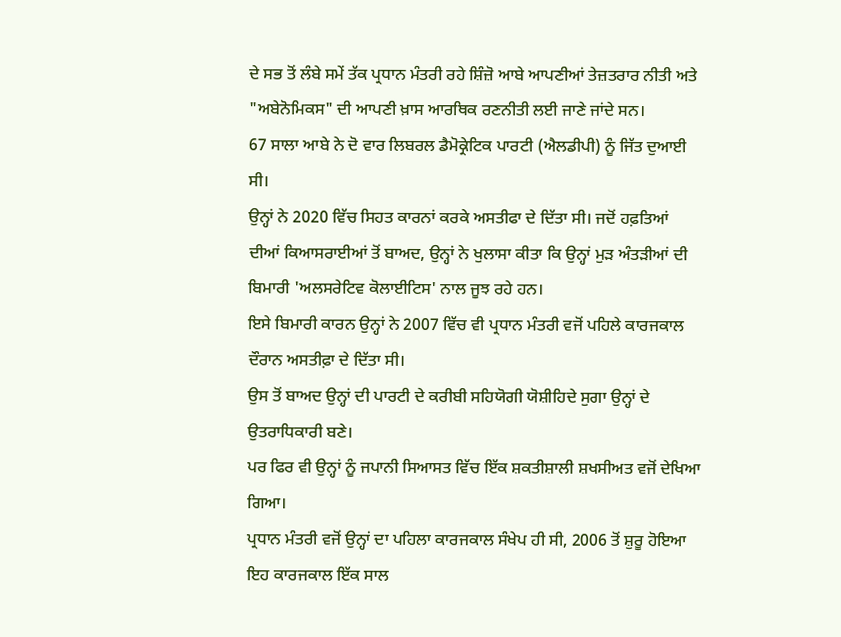ਦੇ ਸਭ ਤੋਂ ਲੰਬੇ ਸਮੇਂ ਤੱਕ ਪ੍ਰਧਾਨ ਮੰਤਰੀ ਰਹੇ ਸ਼ਿੰਜ਼ੋ ਆਬੇ ਆਪਣੀਆਂ ਤੇਜ਼ਤਰਾਰ ਨੀਤੀ ਅਤੇ "ਅਬੇਨੋਮਿਕਸ" ਦੀ ਆਪਣੀ ਖ਼ਾਸ ਆਰਥਿਕ ਰਣਨੀਤੀ ਲਈ ਜਾਣੇ ਜਾਂਦੇ ਸਨ।
67 ਸਾਲਾ ਆਬੇ ਨੇ ਦੋ ਵਾਰ ਲਿਬਰਲ ਡੈਮੋਕ੍ਰੇਟਿਕ ਪਾਰਟੀ (ਐਲਡੀਪੀ) ਨੂੰ ਜਿੱਤ ਦੁਆਈ ਸੀ।
ਉਨ੍ਹਾਂ ਨੇ 2020 ਵਿੱਚ ਸਿਹਤ ਕਾਰਨਾਂ ਕਰਕੇ ਅਸਤੀਫਾ ਦੇ ਦਿੱਤਾ ਸੀ। ਜਦੋਂ ਹਫ਼ਤਿਆਂ ਦੀਆਂ ਕਿਆਸਰਾਈਆਂ ਤੋਂ ਬਾਅਦ, ਉਨ੍ਹਾਂ ਨੇ ਖੁਲਾਸਾ ਕੀਤਾ ਕਿ ਉਨ੍ਹਾਂ ਮੁੜ ਅੰਤੜੀਆਂ ਦੀ ਬਿਮਾਰੀ 'ਅਲਸਰੇਟਿਵ ਕੋਲਾਈਟਿਸ' ਨਾਲ ਜੂਝ ਰਹੇ ਹਨ।
ਇਸੇ ਬਿਮਾਰੀ ਕਾਰਨ ਉਨ੍ਹਾਂ ਨੇ 2007 ਵਿੱਚ ਵੀ ਪ੍ਰਧਾਨ ਮੰਤਰੀ ਵਜੋਂ ਪਹਿਲੇ ਕਾਰਜਕਾਲ ਦੌਰਾਨ ਅਸਤੀਫ਼ਾ ਦੇ ਦਿੱਤਾ ਸੀ।
ਉਸ ਤੋਂ ਬਾਅਦ ਉਨ੍ਹਾਂ ਦੀ ਪਾਰਟੀ ਦੇ ਕਰੀਬੀ ਸਹਿਯੋਗੀ ਯੋਸ਼ੀਹਿਦੇ ਸੁਗਾ ਉਨ੍ਹਾਂ ਦੇ ਉਤਰਾਧਿਕਾਰੀ ਬਣੇ।
ਪਰ ਫਿਰ ਵੀ ਉਨ੍ਹਾਂ ਨੂੰ ਜਪਾਨੀ ਸਿਆਸਤ ਵਿੱਚ ਇੱਕ ਸ਼ਕਤੀਸ਼ਾਲੀ ਸ਼ਖਸੀਅਤ ਵਜੋਂ ਦੇਖਿਆ ਗਿਆ।
ਪ੍ਰਧਾਨ ਮੰਤਰੀ ਵਜੋਂ ਉਨ੍ਹਾਂ ਦਾ ਪਹਿਲਾ ਕਾਰਜਕਾਲ ਸੰਖੇਪ ਹੀ ਸੀ, 2006 ਤੋਂ ਸ਼ੁਰੂ ਹੋਇਆ ਇਹ ਕਾਰਜਕਾਲ ਇੱਕ ਸਾਲ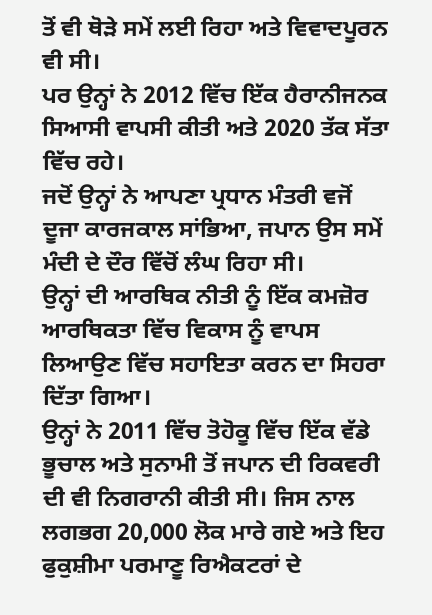ਤੋਂ ਵੀ ਥੋੜੇ ਸਮੇਂ ਲਈ ਰਿਹਾ ਅਤੇ ਵਿਵਾਦਪੂਰਨ ਵੀ ਸੀ।
ਪਰ ਉਨ੍ਹਾਂ ਨੇ 2012 ਵਿੱਚ ਇੱਕ ਹੈਰਾਨੀਜਨਕ ਸਿਆਸੀ ਵਾਪਸੀ ਕੀਤੀ ਅਤੇ 2020 ਤੱਕ ਸੱਤਾ ਵਿੱਚ ਰਹੇ।
ਜਦੋਂ ਉਨ੍ਹਾਂ ਨੇ ਆਪਣਾ ਪ੍ਰਧਾਨ ਮੰਤਰੀ ਵਜੋਂ ਦੂਜਾ ਕਾਰਜਕਾਲ ਸਾਂਭਿਆ, ਜਪਾਨ ਉਸ ਸਮੇਂ ਮੰਦੀ ਦੇ ਦੌਰ ਵਿੱਚੋਂ ਲੰਘ ਰਿਹਾ ਸੀ।
ਉਨ੍ਹਾਂ ਦੀ ਆਰਥਿਕ ਨੀਤੀ ਨੂੰ ਇੱਕ ਕਮਜ਼ੋਰ ਆਰਥਿਕਤਾ ਵਿੱਚ ਵਿਕਾਸ ਨੂੰ ਵਾਪਸ ਲਿਆਉਣ ਵਿੱਚ ਸਹਾਇਤਾ ਕਰਨ ਦਾ ਸਿਹਰਾ ਦਿੱਤਾ ਗਿਆ।
ਉਨ੍ਹਾਂ ਨੇ 2011 ਵਿੱਚ ਤੋਹੋਕੂ ਵਿੱਚ ਇੱਕ ਵੱਡੇ ਭੂਚਾਲ ਅਤੇ ਸੁਨਾਮੀ ਤੋਂ ਜਪਾਨ ਦੀ ਰਿਕਵਰੀ ਦੀ ਵੀ ਨਿਗਰਾਨੀ ਕੀਤੀ ਸੀ। ਜਿਸ ਨਾਲ ਲਗਭਗ 20,000 ਲੋਕ ਮਾਰੇ ਗਏ ਅਤੇ ਇਹ ਫੁਕੁਸ਼ੀਮਾ ਪਰਮਾਣੂ ਰਿਐਕਟਰਾਂ ਦੇ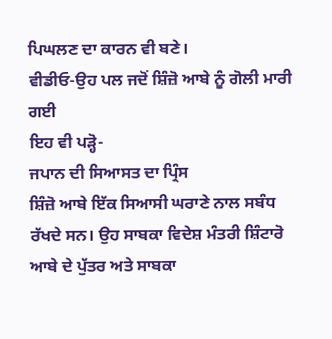ਪਿਘਲਣ ਦਾ ਕਾਰਨ ਵੀ ਬਣੇ।
ਵੀਡੀਓ-ਉਹ ਪਲ ਜਦੋਂ ਸ਼ਿੰਜ਼ੋ ਆਬੇ ਨੂੰ ਗੋਲੀ ਮਾਰੀ ਗਈ
ਇਹ ਵੀ ਪੜ੍ਹੋ-
ਜਪਾਨ ਦੀ ਸਿਆਸਤ ਦਾ ਪ੍ਰਿੰਸ
ਸ਼ਿੰਜ਼ੋ ਆਬੇ ਇੱਕ ਸਿਆਸੀ ਘਰਾਣੇ ਨਾਲ ਸਬੰਧ ਰੱਖਦੇ ਸਨ। ਉਹ ਸਾਬਕਾ ਵਿਦੇਸ਼ ਮੰਤਰੀ ਸ਼ਿੰਟਾਰੋ ਆਬੇ ਦੇ ਪੁੱਤਰ ਅਤੇ ਸਾਬਕਾ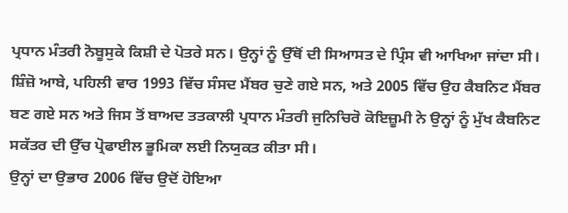ਪ੍ਰਧਾਨ ਮੰਤਰੀ ਨੋਬੂਸੁਕੇ ਕਿਸ਼ੀ ਦੇ ਪੋਤਰੇ ਸਨ। ਉਨ੍ਹਾਂ ਨੂੰ ਉੱਥੋਂ ਦੀ ਸਿਆਸਤ ਦੇ ਪ੍ਰਿੰਸ ਵੀ ਆਖਿਆ ਜਾਂਦਾ ਸੀ।
ਸ਼ਿੰਜ਼ੋ ਆਬੇ, ਪਹਿਲੀ ਵਾਰ 1993 ਵਿੱਚ ਸੰਸਦ ਮੈਂਬਰ ਚੁਣੇ ਗਏ ਸਨ, ਅਤੇ 2005 ਵਿੱਚ ਉਹ ਕੈਬਨਿਟ ਮੈਂਬਰ ਬਣ ਗਏ ਸਨ ਅਤੇ ਜਿਸ ਤੋਂ ਬਾਅਦ ਤਤਕਾਲੀ ਪ੍ਰਧਾਨ ਮੰਤਰੀ ਜੁਨਿਚਿਰੋ ਕੋਇਜ਼ੂਮੀ ਨੇ ਉਨ੍ਹਾਂ ਨੂੰ ਮੁੱਖ ਕੈਬਨਿਟ ਸਕੱਤਰ ਦੀ ਉੱਚ ਪ੍ਰੋਫਾਈਲ ਭੂਮਿਕਾ ਲਈ ਨਿਯੁਕਤ ਕੀਤਾ ਸੀ।
ਉਨ੍ਹਾਂ ਦਾ ਉਭਾਰ 2006 ਵਿੱਚ ਉਦੋਂ ਹੋਇਆ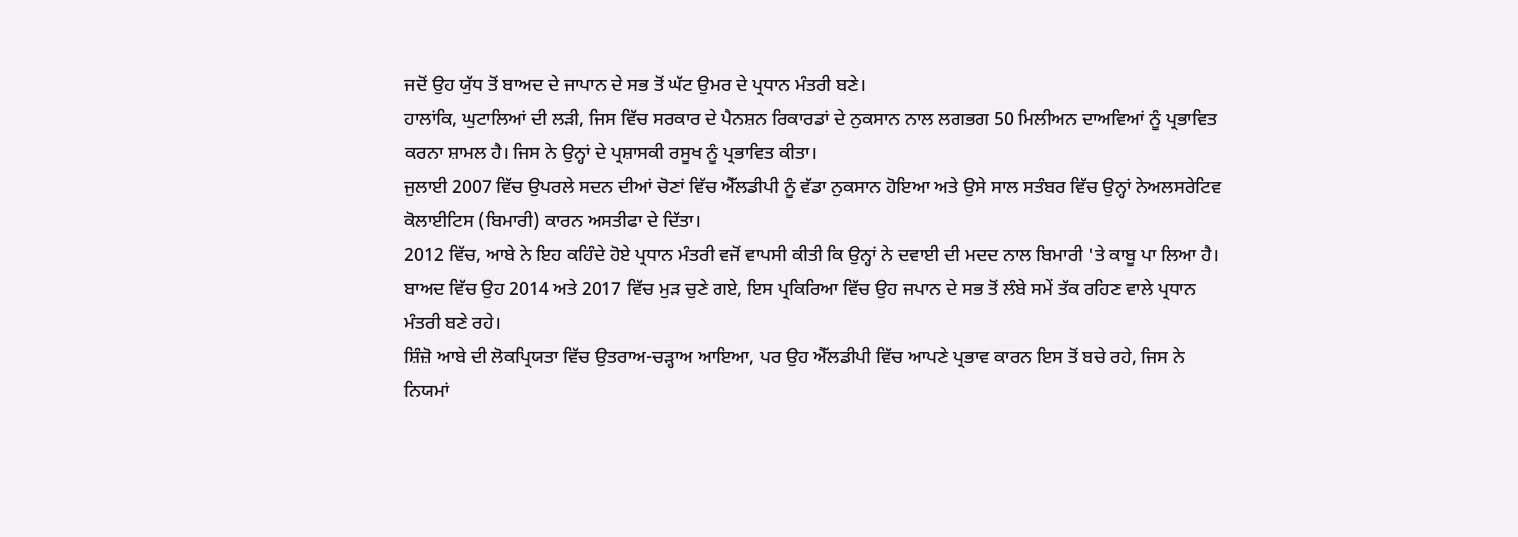ਜਦੋਂ ਉਹ ਯੁੱਧ ਤੋਂ ਬਾਅਦ ਦੇ ਜਾਪਾਨ ਦੇ ਸਭ ਤੋਂ ਘੱਟ ਉਮਰ ਦੇ ਪ੍ਰਧਾਨ ਮੰਤਰੀ ਬਣੇ।
ਹਾਲਾਂਕਿ, ਘੁਟਾਲਿਆਂ ਦੀ ਲੜੀ, ਜਿਸ ਵਿੱਚ ਸਰਕਾਰ ਦੇ ਪੈਨਸ਼ਨ ਰਿਕਾਰਡਾਂ ਦੇ ਨੁਕਸਾਨ ਨਾਲ ਲਗਭਗ 50 ਮਿਲੀਅਨ ਦਾਅਵਿਆਂ ਨੂੰ ਪ੍ਰਭਾਵਿਤ ਕਰਨਾ ਸ਼ਾਮਲ ਹੈ। ਜਿਸ ਨੇ ਉਨ੍ਹਾਂ ਦੇ ਪ੍ਰਸ਼ਾਸਕੀ ਰਸੂਖ ਨੂੰ ਪ੍ਰਭਾਵਿਤ ਕੀਤਾ।
ਜੁਲਾਈ 2007 ਵਿੱਚ ਉਪਰਲੇ ਸਦਨ ਦੀਆਂ ਚੋਣਾਂ ਵਿੱਚ ਐੱਲਡੀਪੀ ਨੂੰ ਵੱਡਾ ਨੁਕਸਾਨ ਹੋਇਆ ਅਤੇ ਉਸੇ ਸਾਲ ਸਤੰਬਰ ਵਿੱਚ ਉਨ੍ਹਾਂ ਨੇਅਲਸਰੇਟਿਵ ਕੋਲਾਈਟਿਸ (ਬਿਮਾਰੀ) ਕਾਰਨ ਅਸਤੀਫਾ ਦੇ ਦਿੱਤਾ।
2012 ਵਿੱਚ, ਆਬੇ ਨੇ ਇਹ ਕਹਿੰਦੇ ਹੋਏ ਪ੍ਰਧਾਨ ਮੰਤਰੀ ਵਜੋਂ ਵਾਪਸੀ ਕੀਤੀ ਕਿ ਉਨ੍ਹਾਂ ਨੇ ਦਵਾਈ ਦੀ ਮਦਦ ਨਾਲ ਬਿਮਾਰੀ 'ਤੇ ਕਾਬੂ ਪਾ ਲਿਆ ਹੈ।
ਬਾਅਦ ਵਿੱਚ ਉਹ 2014 ਅਤੇ 2017 ਵਿੱਚ ਮੁੜ ਚੁਣੇ ਗਏ, ਇਸ ਪ੍ਰਕਿਰਿਆ ਵਿੱਚ ਉਹ ਜਪਾਨ ਦੇ ਸਭ ਤੋਂ ਲੰਬੇ ਸਮੇਂ ਤੱਕ ਰਹਿਣ ਵਾਲੇ ਪ੍ਰਧਾਨ ਮੰਤਰੀ ਬਣੇ ਰਹੇ।
ਸ਼ਿੰਜ਼ੋ ਆਬੇ ਦੀ ਲੋਕਪ੍ਰਿਯਤਾ ਵਿੱਚ ਉਤਰਾਅ-ਚੜ੍ਹਾਅ ਆਇਆ, ਪਰ ਉਹ ਐੱਲਡੀਪੀ ਵਿੱਚ ਆਪਣੇ ਪ੍ਰਭਾਵ ਕਾਰਨ ਇਸ ਤੋਂ ਬਚੇ ਰਹੇ, ਜਿਸ ਨੇ ਨਿਯਮਾਂ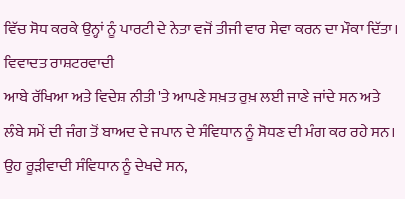ਵਿੱਚ ਸੋਧ ਕਰਕੇ ਉਨ੍ਹਾਂ ਨੂੰ ਪਾਰਟੀ ਦੇ ਨੇਤਾ ਵਜੋਂ ਤੀਜੀ ਵਾਰ ਸੇਵਾ ਕਰਨ ਦਾ ਮੌਕਾ ਦਿੱਤਾ।
ਵਿਵਾਦਤ ਰਾਸ਼ਟਰਵਾਦੀ
ਆਬੇ ਰੱਖਿਆ ਅਤੇ ਵਿਦੇਸ਼ ਨੀਤੀ 'ਤੇ ਆਪਣੇ ਸਖ਼ਤ ਰੁਖ਼ ਲਈ ਜਾਣੇ ਜਾਂਦੇ ਸਨ ਅਤੇ ਲੰਬੇ ਸਮੇਂ ਦੀ ਜੰਗ ਤੋਂ ਬਾਅਦ ਦੇ ਜਪਾਨ ਦੇ ਸੰਵਿਧਾਨ ਨੂੰ ਸੋਧਣ ਦੀ ਮੰਗ ਕਰ ਰਹੇ ਸਨ।
ਉਹ ਰੂੜੀਵਾਦੀ ਸੰਵਿਧਾਨ ਨੂੰ ਦੇਖਦੇ ਸਨ,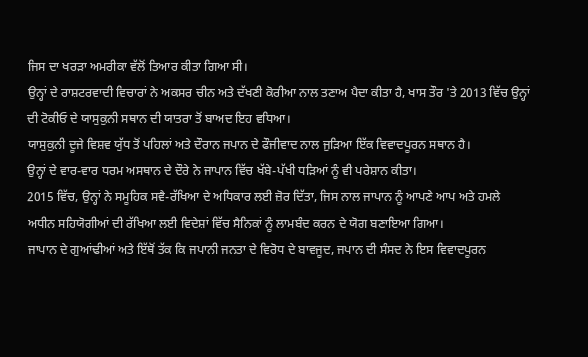ਜਿਸ ਦਾ ਖਰੜਾ ਅਮਰੀਕਾ ਵੱਲੋਂ ਤਿਆਰ ਕੀਤਾ ਗਿਆ ਸੀ।
ਉਨ੍ਹਾਂ ਦੇ ਰਾਸ਼ਟਰਵਾਦੀ ਵਿਚਾਰਾਂ ਨੇ ਅਕਸਰ ਚੀਨ ਅਤੇ ਦੱਖਣੀ ਕੋਰੀਆ ਨਾਲ ਤਣਾਅ ਪੈਦਾ ਕੀਤਾ ਹੈ, ਖਾਸ ਤੌਰ 'ਤੇ 2013 ਵਿੱਚ ਉਨ੍ਹਾਂ ਦੀ ਟੋਕੀਓ ਦੇ ਯਾਸੁਕੁਨੀ ਸਥਾਨ ਦੀ ਯਾਤਰਾ ਤੋਂ ਬਾਅਦ ਇਹ ਵਧਿਆ।
ਯਾਸੁਕੁਨੀ ਦੂਜੇ ਵਿਸ਼ਵ ਯੁੱਧ ਤੋਂ ਪਹਿਲਾਂ ਅਤੇ ਦੌਰਾਨ ਜਪਾਨ ਦੇ ਫੌਜੀਵਾਦ ਨਾਲ ਜੁੜਿਆ ਇੱਕ ਵਿਵਾਦਪੂਰਨ ਸਥਾਨ ਹੈ।
ਉਨ੍ਹਾਂ ਦੇ ਵਾਰ-ਵਾਰ ਧਰਮ ਅਸਥਾਨ ਦੇ ਦੌਰੇ ਨੇ ਜਾਪਾਨ ਵਿੱਚ ਖੱਬੇ-ਪੱਖੀ ਧੜਿਆਂ ਨੂੰ ਵੀ ਪਰੇਸ਼ਾਨ ਕੀਤਾ।
2015 ਵਿੱਚ, ਉਨ੍ਹਾਂ ਨੇ ਸਮੂਹਿਕ ਸਵੈ-ਰੱਖਿਆ ਦੇ ਅਧਿਕਾਰ ਲਈ ਜ਼ੋਰ ਦਿੱਤਾ, ਜਿਸ ਨਾਲ ਜਾਪਾਨ ਨੂੰ ਆਪਣੇ ਆਪ ਅਤੇ ਹਮਲੇ ਅਧੀਨ ਸਹਿਯੋਗੀਆਂ ਦੀ ਰੱਖਿਆ ਲਈ ਵਿਦੇਸ਼ਾਂ ਵਿੱਚ ਸੈਨਿਕਾਂ ਨੂੰ ਲਾਮਬੰਦ ਕਰਨ ਦੇ ਯੋਗ ਬਣਾਇਆ ਗਿਆ।
ਜਾਪਾਨ ਦੇ ਗੁਆਂਢੀਆਂ ਅਤੇ ਇੱਥੋਂ ਤੱਕ ਕਿ ਜਪਾਨੀ ਜਨਤਾ ਦੇ ਵਿਰੋਧ ਦੇ ਬਾਵਜੂਦ, ਜਪਾਨ ਦੀ ਸੰਸਦ ਨੇ ਇਸ ਵਿਵਾਦਪੂਰਨ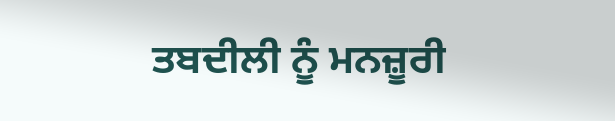ਤਬਦੀਲੀ ਨੂੰ ਮਨਜ਼ੂਰੀ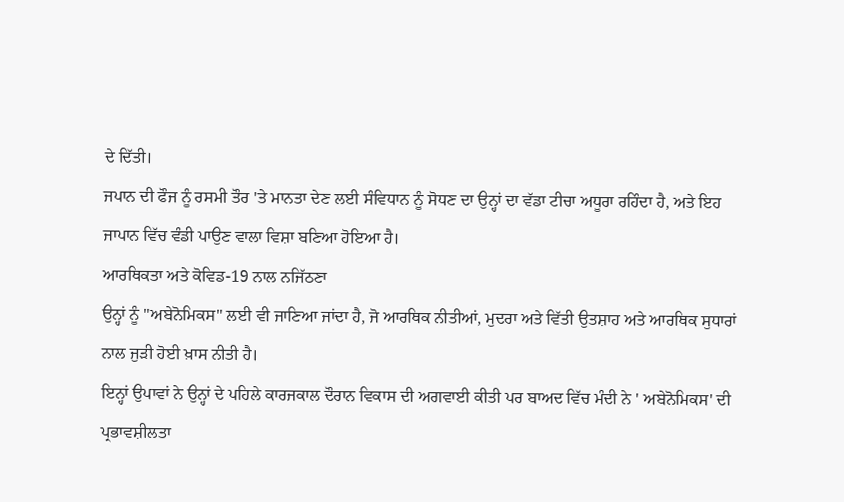ਦੇ ਦਿੱਤੀ।
ਜਪਾਨ ਦੀ ਫੌਜ ਨੂੰ ਰਸਮੀ ਤੌਰ 'ਤੇ ਮਾਨਤਾ ਦੇਣ ਲਈ ਸੰਵਿਧਾਨ ਨੂੰ ਸੋਧਣ ਦਾ ਉਨ੍ਹਾਂ ਦਾ ਵੱਡਾ ਟੀਚਾ ਅਧੂਰਾ ਰਹਿੰਦਾ ਹੈ, ਅਤੇ ਇਹ ਜਾਪਾਨ ਵਿੱਚ ਵੰਡੀ ਪਾਉਣ ਵਾਲਾ ਵਿਸ਼ਾ ਬਣਿਆ ਹੋਇਆ ਹੈ।
ਆਰਥਿਕਤਾ ਅਤੇ ਕੋਵਿਡ-19 ਨਾਲ ਨਜਿੱਠਣਾ
ਉਨ੍ਹਾਂ ਨੂੰ "ਅਬੇਨੋਮਿਕਸ" ਲਈ ਵੀ ਜਾਣਿਆ ਜਾਂਦਾ ਹੈ, ਜੋ ਆਰਥਿਕ ਨੀਤੀਆਂ, ਮੁਦਰਾ ਅਤੇ ਵਿੱਤੀ ਉਤਸ਼ਾਹ ਅਤੇ ਆਰਥਿਕ ਸੁਧਾਰਾਂ ਨਾਲ ਜੁੜੀ ਹੋਈ ਖ਼ਾਸ ਨੀਤੀ ਹੈ।
ਇਨ੍ਹਾਂ ਉਪਾਵਾਂ ਨੇ ਉਨ੍ਹਾਂ ਦੇ ਪਹਿਲੇ ਕਾਰਜਕਾਲ ਦੌਰਾਨ ਵਿਕਾਸ ਦੀ ਅਗਵਾਈ ਕੀਤੀ ਪਰ ਬਾਅਦ ਵਿੱਚ ਮੰਦੀ ਨੇ ' ਅਬੇਨੋਮਿਕਸ' ਦੀ ਪ੍ਰਭਾਵਸ਼ੀਲਤਾ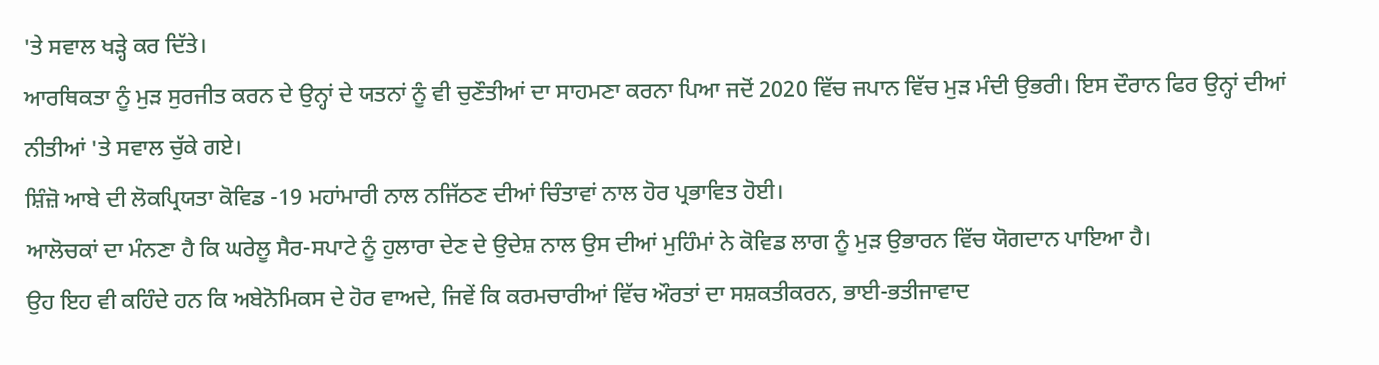'ਤੇ ਸਵਾਲ ਖੜ੍ਹੇ ਕਰ ਦਿੱਤੇ।
ਆਰਥਿਕਤਾ ਨੂੰ ਮੁੜ ਸੁਰਜੀਤ ਕਰਨ ਦੇ ਉਨ੍ਹਾਂ ਦੇ ਯਤਨਾਂ ਨੂੰ ਵੀ ਚੁਣੌਤੀਆਂ ਦਾ ਸਾਹਮਣਾ ਕਰਨਾ ਪਿਆ ਜਦੋਂ 2020 ਵਿੱਚ ਜਪਾਨ ਵਿੱਚ ਮੁੜ ਮੰਦੀ ਉਭਰੀ। ਇਸ ਦੌਰਾਨ ਫਿਰ ਉਨ੍ਹਾਂ ਦੀਆਂ ਨੀਤੀਆਂ 'ਤੇ ਸਵਾਲ ਚੁੱਕੇ ਗਏ।
ਸ਼ਿੰਜ਼ੋ ਆਬੇ ਦੀ ਲੋਕਪ੍ਰਿਯਤਾ ਕੋਵਿਡ -19 ਮਹਾਂਮਾਰੀ ਨਾਲ ਨਜਿੱਠਣ ਦੀਆਂ ਚਿੰਤਾਵਾਂ ਨਾਲ ਹੋਰ ਪ੍ਰਭਾਵਿਤ ਹੋਈ।
ਆਲੋਚਕਾਂ ਦਾ ਮੰਨਣਾ ਹੈ ਕਿ ਘਰੇਲੂ ਸੈਰ-ਸਪਾਟੇ ਨੂੰ ਹੁਲਾਰਾ ਦੇਣ ਦੇ ਉਦੇਸ਼ ਨਾਲ ਉਸ ਦੀਆਂ ਮੁਹਿੰਮਾਂ ਨੇ ਕੋਵਿਡ ਲਾਗ ਨੂੰ ਮੁੜ ਉਭਾਰਨ ਵਿੱਚ ਯੋਗਦਾਨ ਪਾਇਆ ਹੈ।
ਉਹ ਇਹ ਵੀ ਕਹਿੰਦੇ ਹਨ ਕਿ ਅਬੇਨੋਮਿਕਸ ਦੇ ਹੋਰ ਵਾਅਦੇ, ਜਿਵੇਂ ਕਿ ਕਰਮਚਾਰੀਆਂ ਵਿੱਚ ਔਰਤਾਂ ਦਾ ਸਸ਼ਕਤੀਕਰਨ, ਭਾਈ-ਭਤੀਜਾਵਾਦ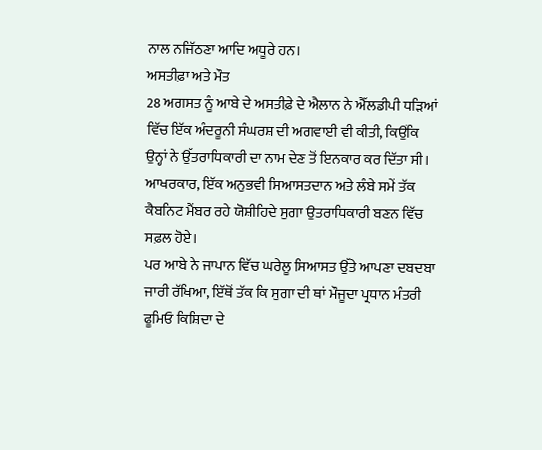ਨਾਲ ਨਜਿੱਠਣਾ ਆਦਿ ਅਧੂਰੇ ਹਨ।
ਅਸਤੀਫ਼ਾ ਅਤੇ ਮੌਤ
28 ਅਗਸਤ ਨੂੰ ਆਬੇ ਦੇ ਅਸਤੀਫ਼ੇ ਦੇ ਐਲਾਨ ਨੇ ਐੱਲਡੀਪੀ ਧੜਿਆਂ ਵਿੱਚ ਇੱਕ ਅੰਦਰੂਨੀ ਸੰਘਰਸ਼ ਦੀ ਅਗਵਾਈ ਵੀ ਕੀਤੀ, ਕਿਉਂਕਿ ਉਨ੍ਹਾਂ ਨੇ ਉੱਤਰਾਧਿਕਾਰੀ ਦਾ ਨਾਮ ਦੇਣ ਤੋਂ ਇਨਕਾਰ ਕਰ ਦਿੱਤਾ ਸੀ।
ਆਖਰਕਾਰ, ਇੱਕ ਅਨੁਭਵੀ ਸਿਆਸਤਦਾਨ ਅਤੇ ਲੰਬੇ ਸਮੇਂ ਤੱਕ ਕੈਬਨਿਟ ਮੈਂਬਰ ਰਹੇ ਯੋਸ਼ੀਹਿਦੇ ਸੁਗਾ ਉਤਰਾਧਿਕਾਰੀ ਬਣਨ ਵਿੱਚ ਸਫ਼ਲ ਹੋਏ।
ਪਰ ਆਬੇ ਨੇ ਜਾਪਾਨ ਵਿੱਚ ਘਰੇਲੂ ਸਿਆਸਤ ਉੱਤੇ ਆਪਣਾ ਦਬਦਬਾ ਜਾਰੀ ਰੱਖਿਆ, ਇੱਥੋਂ ਤੱਕ ਕਿ ਸੁਗਾ ਦੀ ਥਾਂ ਮੌਜੂਦਾ ਪ੍ਰਧਾਨ ਮੰਤਰੀ ਫੂਮਿਓ ਕਿਸ਼ਿਦਾ ਦੇ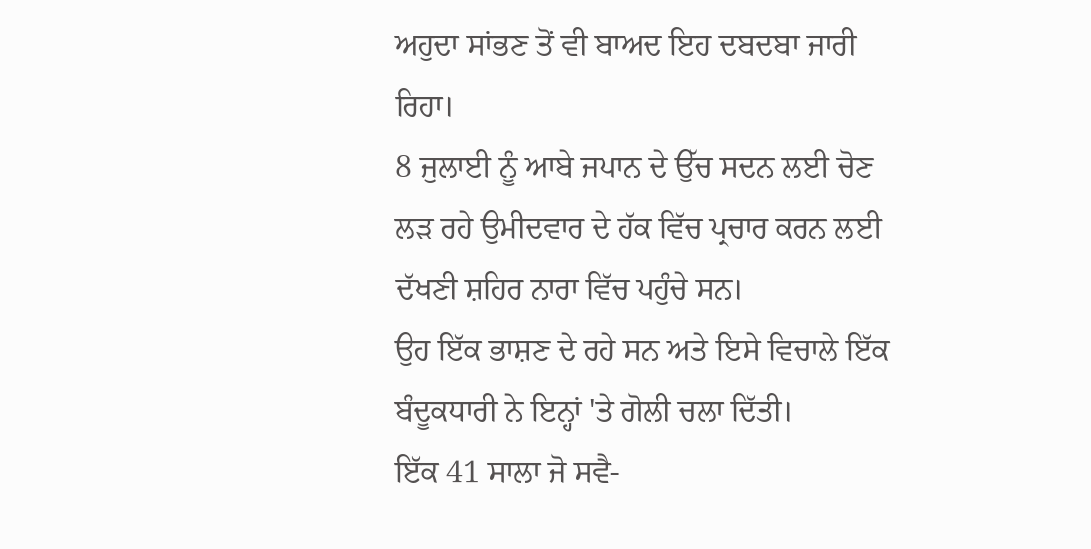ਅਹੁਦਾ ਸਾਂਭਣ ਤੋਂ ਵੀ ਬਾਅਦ ਇਹ ਦਬਦਬਾ ਜਾਰੀ ਰਿਹਾ।
8 ਜੁਲਾਈ ਨੂੰ ਆਬੇ ਜਪਾਨ ਦੇ ਉੱਚ ਸਦਨ ਲਈ ਚੋਣ ਲੜ ਰਹੇ ਉਮੀਦਵਾਰ ਦੇ ਹੱਕ ਵਿੱਚ ਪ੍ਰਚਾਰ ਕਰਨ ਲਈ ਦੱਖਣੀ ਸ਼ਹਿਰ ਨਾਰਾ ਵਿੱਚ ਪਹੁੰਚੇ ਸਨ।
ਉਹ ਇੱਕ ਭਾਸ਼ਣ ਦੇ ਰਹੇ ਸਨ ਅਤੇ ਇਸੇ ਵਿਚਾਲੇ ਇੱਕ ਬੰਦੂਕਧਾਰੀ ਨੇ ਇਨ੍ਹਾਂ 'ਤੇ ਗੋਲੀ ਚਲਾ ਦਿੱਤੀ।
ਇੱਕ 41 ਸਾਲਾ ਜੋ ਸਵੈ-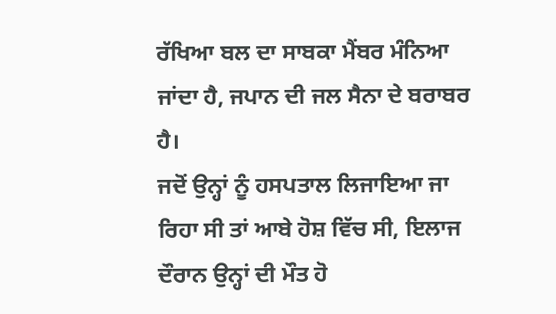ਰੱਖਿਆ ਬਲ ਦਾ ਸਾਬਕਾ ਮੈਂਬਰ ਮੰਨਿਆ ਜਾਂਦਾ ਹੈ, ਜਪਾਨ ਦੀ ਜਲ ਸੈਨਾ ਦੇ ਬਰਾਬਰ ਹੈ।
ਜਦੋਂ ਉਨ੍ਹਾਂ ਨੂੰ ਹਸਪਤਾਲ ਲਿਜਾਇਆ ਜਾ ਰਿਹਾ ਸੀ ਤਾਂ ਆਬੇ ਹੋਸ਼ ਵਿੱਚ ਸੀ, ਇਲਾਜ ਦੌਰਾਨ ਉਨ੍ਹਾਂ ਦੀ ਮੌਤ ਹੋ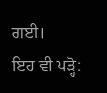ਗਈ।
ਇਹ ਵੀ ਪੜ੍ਹੋ: